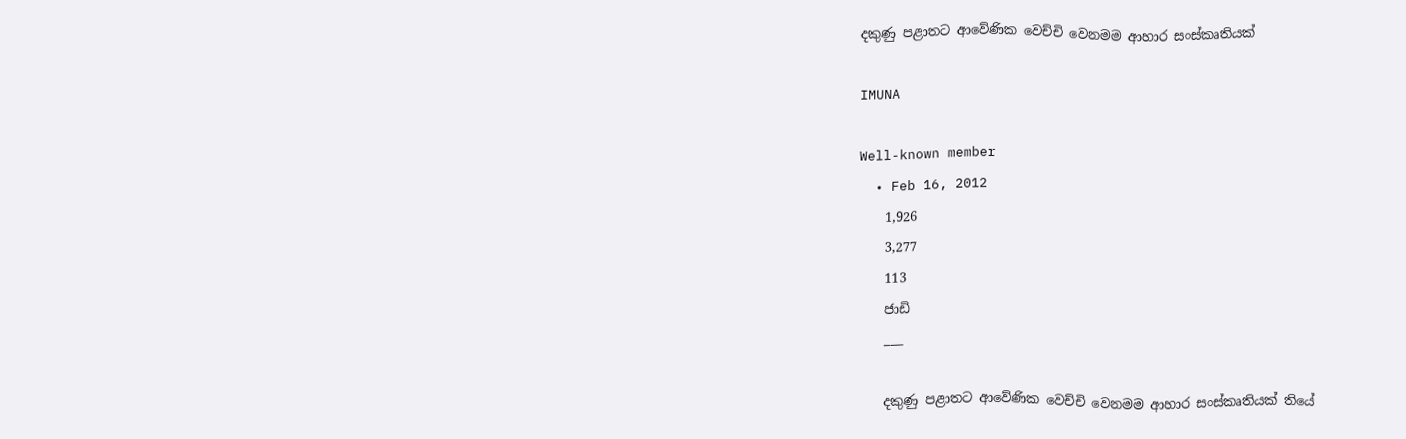දකුණු පළාතට ආවේණික වෙච්චි වෙනමම ආහාර සංස්කෘතියක්

IMUNA

Well-known member
  • Feb 16, 2012
    1,926
    3,277
    113
    ජාඩි
    ___

    දකුණු පළාතට ආවේණික වෙච්චි වෙනමම ආහාර සංස්කෘතියක් තියේ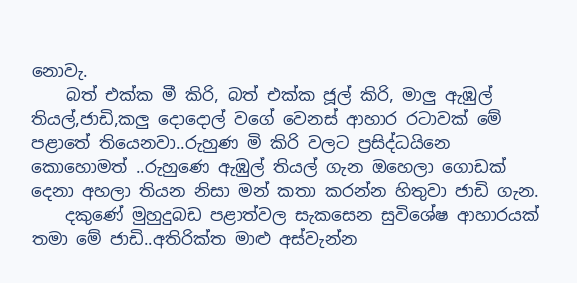නොවැ.
    බත් එක්ක මී කිරි, බත් එක්ක ජූල් කිරි, මාලු ඇඹුල් තියල්,ජාඩි,කලු දොදොල් වගේ වෙනස් ආහාර රටාවක් මේ පළාතේ තියෙනවා..රුහුණ මි කිරි වලට ප්‍රසිද්ධයිනෙ කොහොමත් ..රුහුණෙ ඇඹුල් තියල් ගැන ඔහෙලා ගොඩක් දෙනා අහලා තියන නිසා මන් කතා කරන්න හිතුවා ජාඩි ගැන.
    දකුණේ මුහුදුබඩ පළාත්වල සැකසෙන සුවිශේෂ ආහාරයක් තමා මේ ජාඩි..අතිරික්ත මාළු අස්වැන්න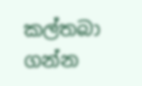කල්තබා ගන්න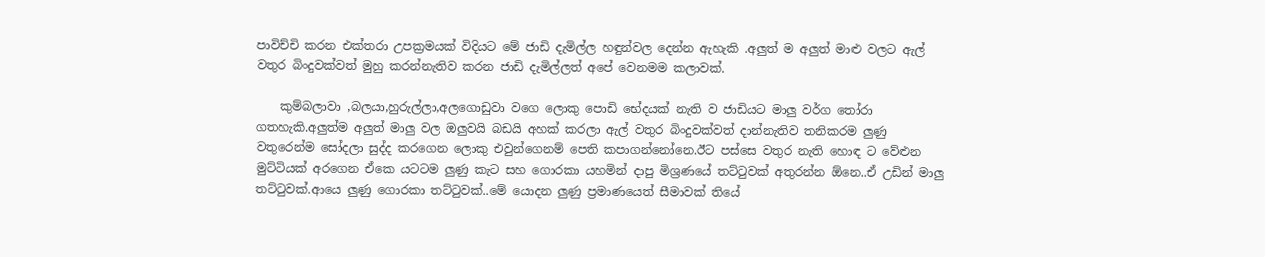පාවිච්චි කරන එක්තරා උපක්‍රමයක් විදියට මේ ජාඩි දැමිල්ල හඳුන්වල දෙන්න ඇහැකි .අලුත් ම අලුත් මාළු වලට ඇල් වතුර බිංදුවක්වත් මුහු කරන්නැතිව කරන ජාඩි දැමිල්ලත් අපේ වෙනමම කලාවක්.

    කුම්බලාවා ,බලයා,හුරුල්ලා,අලගොඩුවා වගෙ ලොකු පොඩි භේදයක් නැති ව ජාඩියට මාලු වර්ග තෝරා ගතහැකි.අලුත්ම අලුත් මාලු වල ඔලුවයි බඩයි අහක් කරලා ඇල් වතුර බිංදුවක්වත් දාන්නැතිව තනිකරම ලුණු වතුරෙන්ම සෝදලා සුද්ද කරගෙන ලොකු එවුන්ගෙනම් පෙති කපාගන්නෝනෙ.ඊට පස්සෙ වතුර නැති හොඳ ට වේළුන මුට්‍ටියක් අරගෙන ඒකෙ යටටම ලුණු කැට සහ ගොරකා යහමින් දාපු මිශ්‍රණයේ තට්ටුවක් අතුරන්න ඕනෙ..ඒ උඩින් මාලු තට්ටුවක්.ආයෙ ලුණු ගොරකා තට්ටුවක්..මේ යොදන ලුණු ප්‍රමාණයෙත් සීමාවක් තියේ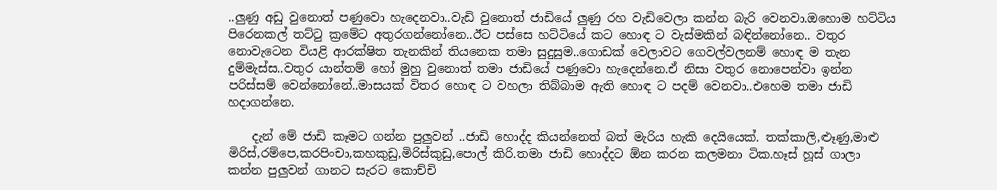..ලුණු අඩු වුනොත් පණුවො හැදෙනවා..වැඩි වුනොත් ජාඩියේ ලුණු රහ වැඩිවෙලා කන්න බැරි වෙනවා.ඔහොම හට්ටිය පිරෙනකල් තට්ටු ක්‍රමේට අතුරගන්නෝනෙ..ඊට පස්සෙ හට්ටියේ කට හොඳ ට වැස්මකින් බඳින්නෝනෙ.. වතුර නොවැටෙන වියළි ආරක්ෂිත තැනකින් තියනෙක තමා සුදුසුම..ගොඩක් වෙලාවට ගෙවල්වලනම් හොඳ ම තැන දුම්මැස්ස..වතුර යාන්තම් හෝ මුහු වුනොත් තමා ජාඩියේ පණුවො හැදෙන්නෙ.ඒ නිසා වතුර නොපෙන්වා ඉන්න පරිස්සම් වෙන්නෝනේ..මාසයක් විතර හොඳ ට වහලා තිබ්බාම ඇති හොඳ ට පදම් වෙනවා..එහෙම තමා ජාඩි හදාගන්නෙ.

    දැන් මේ ජාඩි කෑමට ගන්න පුලුවන් ..ජාඩි හොද්ද කියන්නෙත් බත් මැරිය හැකි දෙයියෙක්. තක්කාලි,ළූණු,මාළු මිරිස්,රම්පෙ,කරපිංචා,කහකුඩු,මිරිස්කුඩු,පොල් කිරි.තමා ජාඩි හොද්දට ඕන කරන කලමනා ටික.හෑස් හූස් ගාලා කන්න පුලුවන් ගානට සැරට කොච්චි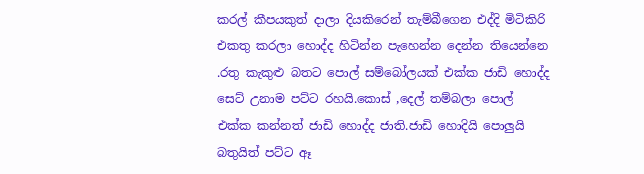කරල් කීපයකුත් දාලා දියකිරෙන් තැම්බීගෙන එද්දි මිටිකිරි එකතු කරලා හොද්ද හිටින්න පැහෙන්න දෙන්න තියෙන්නෙ .රතු කැකුළු බතට පොල් සම්බෝලයක් එක්ක ජාඩි හොද්ද සෙට් උනාම පට්ට රහයි.කොස් ,දෙල් තම්බලා පොල් එක්ක කන්නත් ජාඩි හොද්ද ජාති.ජාඩි හොදියි පොලුයි බතුයිත් පට්ට ඈ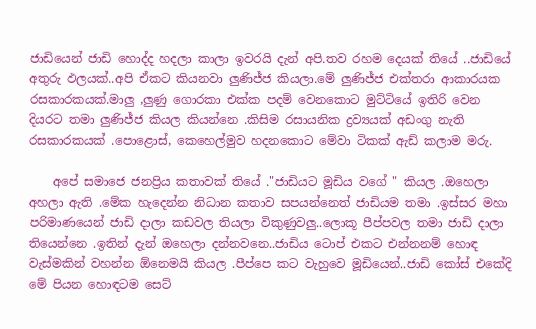ජාඩියෙන් ජාඩි හොද්ද හදලා කාලා ඉවරයි දැන් අපි.තව රහම දෙයක් තියේ ..ජාඩියේ අතුරු ඵලයක්..අපි ඒකට කියනවා ලුණිජ්ජ කියලා.මේ ලුණිජ්ජ එක්තරා ආකාරයක රසකාරකයක්.මාලු ,ලුණු ගොරකා එක්ක පදම් වෙනකොට මුට්ටියේ ඉතිරි වෙන දියරට තමා ලුණිජ්ජ කියල කියන්නෙ .කිසිම රසායනික ද්‍රව්‍යයක් අඩංගු නැති රසකාරකයක් .පොළොස්, කෙහෙල්මුව හදනකොට මේවා ටිකක් ඇඩ් කලාම මරු.

    අපේ සමාජෙ ජනප්‍රිය කතාවක් තියේ ."ජාඩියට මූඩිය වගේ " කියල .ඔහෙලා අහලා ඇති .මේක හැදෙන්න නිධාන කතාව සපයන්නෙත් ජාඩියම තමා .ඉස්සර මහා පරිමාණයෙන් ජාඩි දාලා කඩවල තියලා විකුණුවලු..ලොකූ පීප්පවල තමා ජාඩි දාලා තියෙන්නෙ .ඉතින් දැන් ඔහෙලා දන්නවනෙ..ජාඩිය ටොප් එකට එන්නනම් හොඳ වැස්මකින් වහන්න ඕනෙමයි කියල .පීප්පෙ කට වැහුවෙ මූඩියෙන්..ජාඩි කෝස් එකේදි මේ පියන හොඳටම සෙට්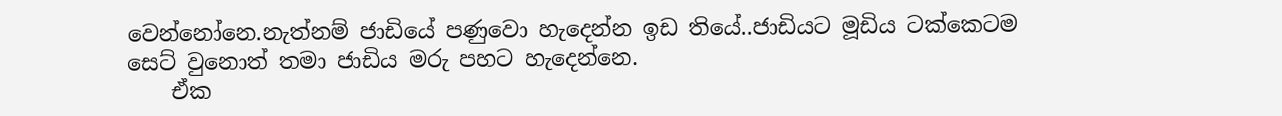වෙන්නෝනෙ.නැත්නම් ජාඩියේ පණුවො හැදෙන්න ඉඩ තියේ..ජාඩියට මූඩිය ටක්කෙටම සෙට් වුනොත් තමා ජාඩිය මරු පහට හැදෙන්නෙ.
    ඒක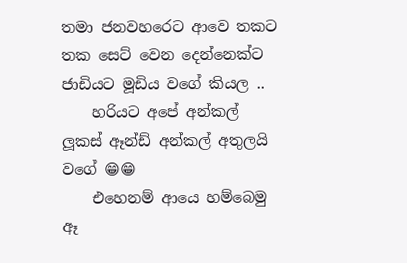තමා ජනවහරෙට ආවෙ තකට තක සෙට් වෙන දෙන්නෙක්ට ජාඩියට මූඩිය වගේ කියල ..
    හරියට අපේ අන්කල් ලූකස් ඈන්ඩ් අන්කල් අතුලයි වගේ 😁😁
    එහෙනම් ආයෙ හම්බෙමු ඈ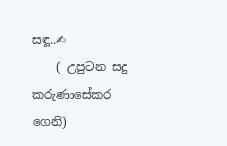සඳූ..✍
    ( උපුටන සදු කරුණාසේකර ගෙනි)